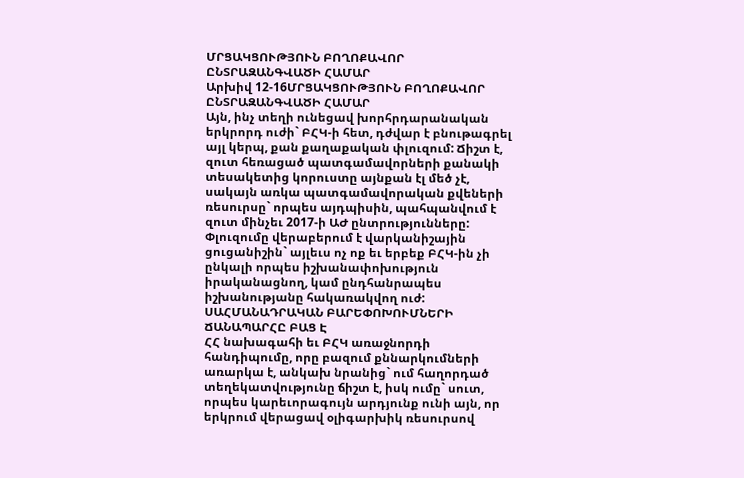ՄՐՑԱԿՑՈՒԹՅՈՒՆ ԲՈՂՈՔԱՎՈՐ ԸՆՏՐԱԶԱՆԳՎԱԾԻ ՀԱՄԱՐ
Արխիվ 12-16ՄՐՑԱԿՑՈՒԹՅՈՒՆ ԲՈՂՈՔԱՎՈՐ
ԸՆՏՐԱԶԱՆԳՎԱԾԻ ՀԱՄԱՐ
Այն, ինչ տեղի ունեցավ խորհրդարանական երկրորդ ուժի` ԲՀԿ-ի հետ, դժվար է բնութագրել այլ կերպ, քան քաղաքական փլուզում: Ճիշտ է, զուտ հեռացած պատգամավորների քանակի տեսակետից կորուստը այնքան էլ մեծ չէ, սակայն առկա պատգամավորական քվեների ռեսուրսը` որպես այդպիսին, պահպանվում է զուտ մինչեւ 2017-ի ԱԺ ընտրությունները: Փլուզումը վերաբերում է վարկանիշային ցուցանիշին` այլեւս ոչ ոք եւ երբեք ԲՀԿ-ին չի ընկալի որպես իշխանափոխություն իրականացնող, կամ ընդհանրապես իշխանությանը հակառակվող ուժ:
ՍԱՀՄԱՆԱԴՐԱԿԱՆ ԲԱՐԵՓՈԽՈՒՄՆԵՐԻ
ՃԱՆԱՊԱՐՀԸ ԲԱՑ Է
ՀՀ նախագահի եւ ԲՀԿ առաջնորդի հանդիպումը, որը բազում քննարկումների առարկա է, անկախ նրանից` ում հաղորդած տեղեկատվությունը ճիշտ է, իսկ ումը` սուտ, որպես կարեւորագույն արդյունք ունի այն, որ երկրում վերացավ օլիգարխիկ ռեսուրսով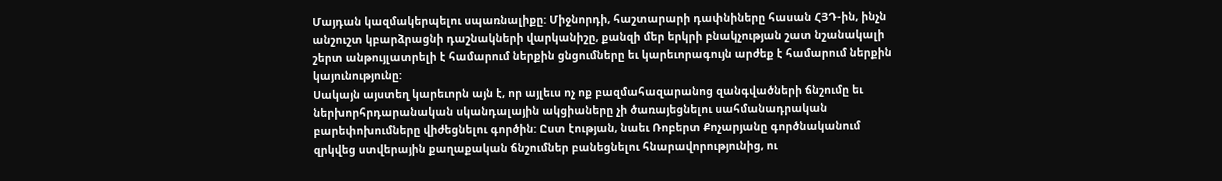Մայդան կազմակերպելու սպառնալիքը: Միջնորդի, հաշտարարի դափնիները հասան ՀՅԴ-ին, ինչն անշուշտ կբարձրացնի դաշնակների վարկանիշը, քանզի մեր երկրի բնակչության շատ նշանակալի շերտ անթույլատրելի է համարում ներքին ցնցումները եւ կարեւորագույն արժեք է համարում ներքին կայունությունը:
Սակայն այստեղ կարեւորն այն է, որ այլեւս ոչ ոք բազմահազարանոց զանգվածների ճնշումը եւ ներխորհրդարանական սկանդալային ակցիաները չի ծառայեցնելու սահմանադրական բարեփոխումները վիժեցնելու գործին: Ըստ էության, նաեւ Ռոբերտ Քոչարյանը գործնականում զրկվեց ստվերային քաղաքական ճնշումներ բանեցնելու հնարավորությունից, ու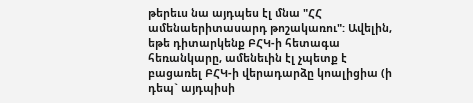թերեւս նա այդպես էլ մնա "ՀՀ ամենաերիտասարդ թոշակառու": Ավելին, եթե դիտարկենք ԲՀԿ-ի հետագա հեռանկարը, ամենեւին էլ չպետք է բացառել ԲՀԿ-ի վերադարձը կոալիցիա (ի դեպ` այդպիսի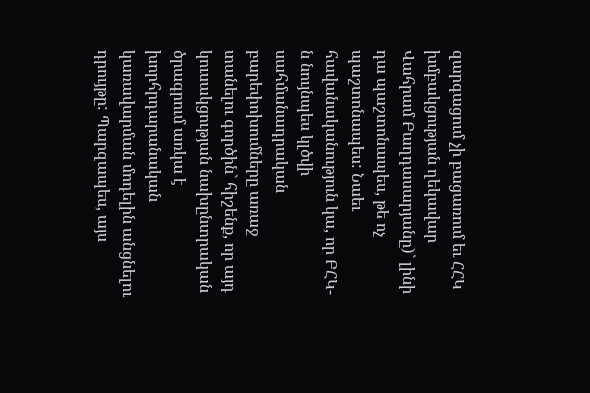զարգացում չի բացառում եւ ՀՀԿ խմբակցության ղեկավար Վահրամ Բաղդասարյանը)` լինի դա պաշտոնապես, թե ոչ պաշտոնապես: Նաեւ հավանականություն կա, որ ԲՀԿ-ն նույնպես կլծվի սահմանադրական բարեփոխումները առաջ տանելու գործին` հիշենք, որ այդ կուսակցության նախընտրական ծրագրում առկա է խորհրդարանական կառավարման մոդելին անցնելու դրույթը: Պարզապես, այս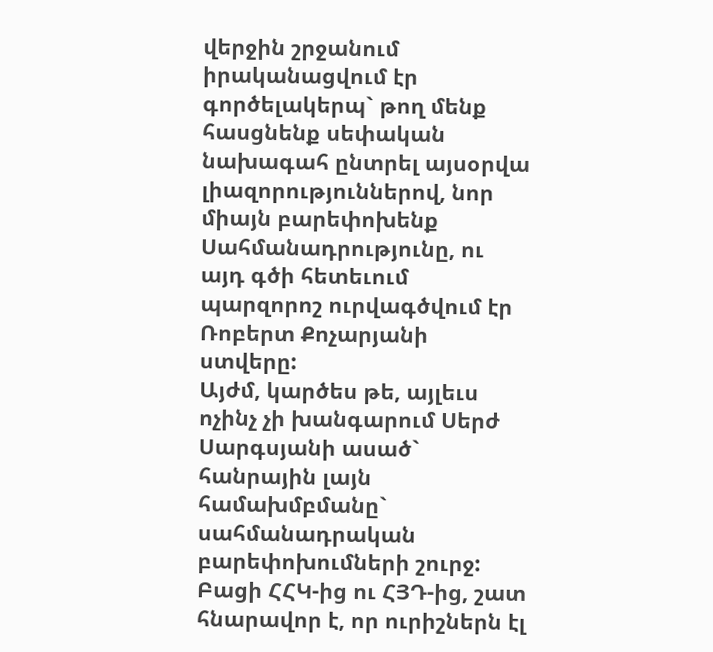վերջին շրջանում իրականացվում էր գործելակերպ` թող մենք հասցնենք սեփական նախագահ ընտրել այսօրվա լիազորություններով, նոր միայն բարեփոխենք Սահմանադրությունը, ու այդ գծի հետեւում պարզորոշ ուրվագծվում էր Ռոբերտ Քոչարյանի ստվերը:
Այժմ, կարծես թե, այլեւս ոչինչ չի խանգարում Սերժ Սարգսյանի ասած` հանրային լայն համախմբմանը` սահմանադրական բարեփոխումների շուրջ: Բացի ՀՀԿ-ից ու ՀՅԴ-ից, շատ հնարավոր է, որ ուրիշներն էլ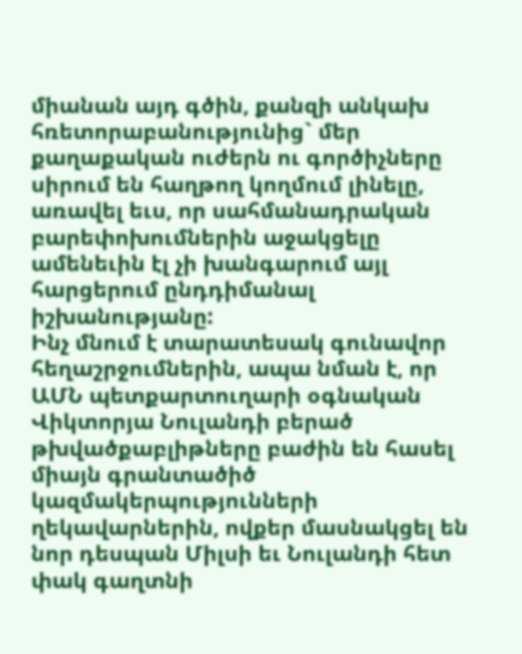միանան այդ գծին, քանզի անկախ հռետորաբանությունից` մեր քաղաքական ուժերն ու գործիչները սիրում են հաղթող կողմում լինելը, առավել եւս, որ սահմանադրական բարեփոխումներին աջակցելը ամենեւին էլ չի խանգարում այլ հարցերում ընդդիմանալ իշխանությանը:
Ինչ մնում է տարատեսակ գունավոր հեղաշրջումներին, ապա նման է, որ ԱՄՆ պետքարտուղարի օգնական Վիկտորյա Նուլանդի բերած թխվածքաբլիթները բաժին են հասել միայն գրանտածիծ կազմակերպությունների ղեկավարներին, ովքեր մասնակցել են նոր դեսպան Միլսի եւ Նուլանդի հետ փակ գաղտնի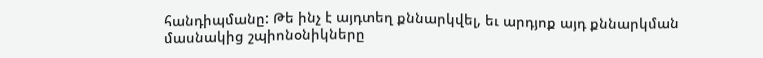հանդիպմանը: Թե ինչ է այդտեղ քննարկվել, եւ արդյոք այդ քննարկման մասնակից շպիոնօնիկները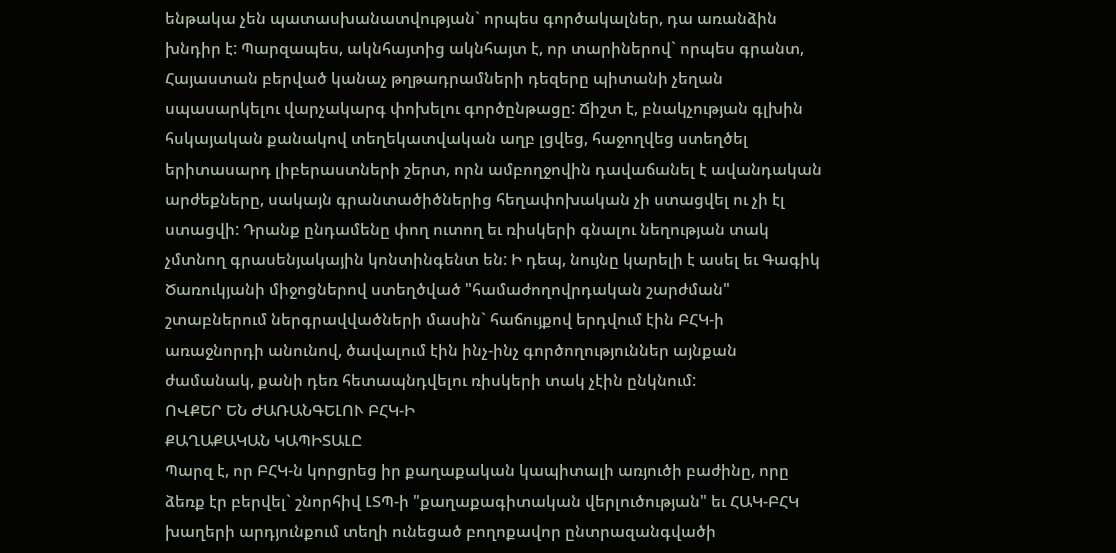ենթակա չեն պատասխանատվության` որպես գործակալներ, դա առանձին խնդիր է: Պարզապես, ակնհայտից ակնհայտ է, որ տարիներով` որպես գրանտ, Հայաստան բերված կանաչ թղթադրամների դեզերը պիտանի չեղան սպասարկելու վարչակարգ փոխելու գործընթացը: Ճիշտ է, բնակչության գլխին հսկայական քանակով տեղեկատվական աղբ լցվեց, հաջողվեց ստեղծել երիտասարդ լիբերաստների շերտ, որն ամբողջովին դավաճանել է ավանդական արժեքները, սակայն գրանտածիծներից հեղափոխական չի ստացվել ու չի էլ ստացվի: Դրանք ընդամենը փող ուտող եւ ռիսկերի գնալու նեղության տակ չմտնող գրասենյակային կոնտինգենտ են: Ի դեպ, նույնը կարելի է ասել եւ Գագիկ Ծառուկյանի միջոցներով ստեղծված "համաժողովրդական շարժման" շտաբներում ներգրավվածների մասին` հաճույքով երդվում էին ԲՀԿ-ի առաջնորդի անունով, ծավալում էին ինչ-ինչ գործողություններ այնքան ժամանակ, քանի դեռ հետապնդվելու ռիսկերի տակ չէին ընկնում:
ՈՎՔԵՐ ԵՆ ԺԱՌԱՆԳԵԼՈՒ ԲՀԿ-Ի
ՔԱՂԱՔԱԿԱՆ ԿԱՊԻՏԱԼԸ
Պարզ է, որ ԲՀԿ-ն կորցրեց իր քաղաքական կապիտալի առյուծի բաժինը, որը ձեռք էր բերվել` շնորհիվ ԼՏՊ-ի "քաղաքագիտական վերլուծության" եւ ՀԱԿ-ԲՀԿ խաղերի արդյունքում տեղի ունեցած բողոքավոր ընտրազանգվածի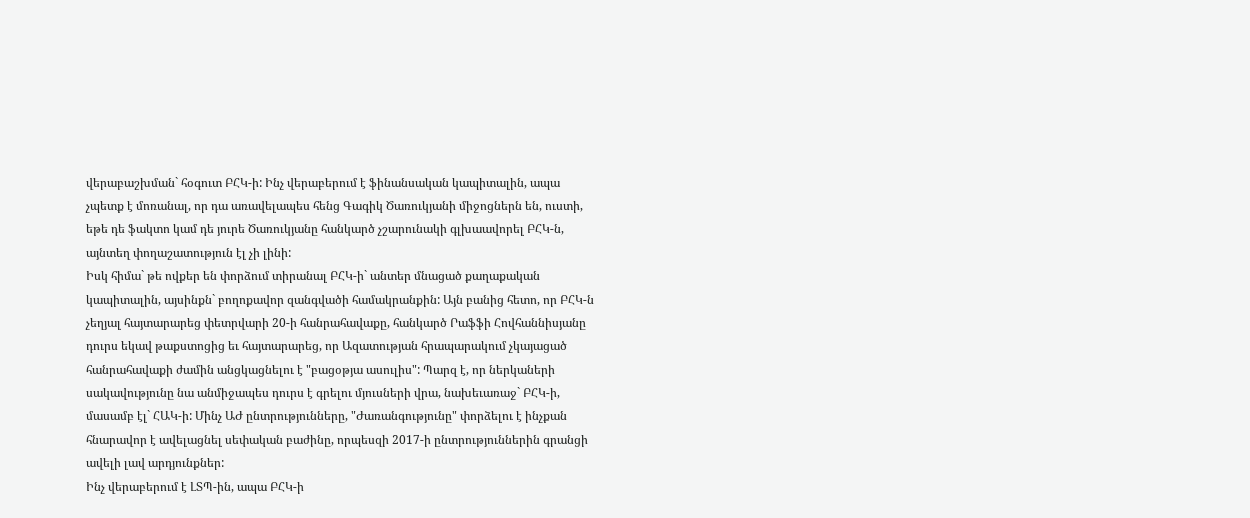վերաբաշխման` հօգուտ ԲՀԿ-ի: Ինչ վերաբերում է ֆինանսական կապիտալին, ապա չպետք է մոռանալ, որ դա առավելապես հենց Գագիկ Ծառուկյանի միջոցներն են, ուստի, եթե դե ֆակտո կամ դե յուրե Ծառուկյանը հանկարծ չշարունակի գլխաավորել ԲՀԿ-ն, այնտեղ փողաշատություն էլ չի լինի:
Իսկ հիմա` թե ովքեր են փորձում տիրանալ ԲՀԿ-ի` անտեր մնացած քաղաքական կապիտալին, այսինքն` բողոքավոր զանգվածի համակրանքին: Այն բանից հետո, որ ԲՀԿ-ն չեղյալ հայտարարեց փետրվարի 20-ի հանրահավաքը, հանկարծ Րաֆֆի Հովհաննիսյանը դուրս եկավ թաքստոցից եւ հայտարարեց, որ Ազատության հրապարակում չկայացած հանրահավաքի ժամին անցկացնելու է "բացօթյա ասուլիս": Պարզ է, որ ներկաների սակավությունը նա անմիջապես դուրս է գրելու մյուսների վրա, նախեւառաջ` ԲՀԿ-ի, մասամբ էլ` ՀԱԿ-ի: Մինչ ԱԺ ընտրությունները, "Ժառանգությունը" փորձելու է ինչքան հնարավոր է ավելացնել սեփական բաժինը, որպեսզի 2017-ի ընտրություններին գրանցի ավելի լավ արդյունքներ:
Ինչ վերաբերում է ԼՏՊ-ին, ապա ԲՀԿ-ի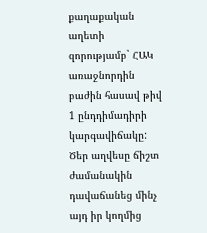քաղաքական աղետի զորությամբ` ՀԱԿ առաջնորդին բաժին հասավ թիվ 1 ընդդիմադիրի կարգավիճակը: Ծեր աղվեսը ճիշտ ժամանակին դավաճանեց մինչ այդ իր կողմից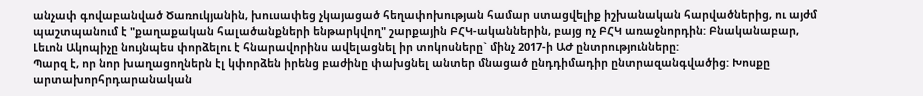անչափ գովաբանված Ծառուկյանին, խուսափեց չկայացած հեղափոխության համար ստացվելիք իշխանական հարվածներից, ու այժմ պաշտպանում է "քաղաքական հալածանքների ենթարկվող" շարքային ԲՀԿ-ականներին, բայց ոչ ԲՀԿ առաջնորդին: Բնականաբար, Լեւոն Ակոպիչը նույնպես փորձելու է հնարավորինս ավելացնել իր տոկոսները` մինչ 2017-ի ԱԺ ընտրությունները:
Պարզ է, որ նոր խաղացողներն էլ կփորձեն իրենց բաժինը փախցնել անտեր մնացած ընդդիմադիր ընտրազանգվածից: Խոսքը արտախորհրդարանական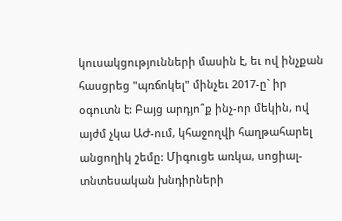կուսակցությունների մասին է, եւ ով ինչքան հասցրեց "պռճոկել" մինչեւ 2017-ը` իր օգուտն է: Բայց արդյո՞ք ինչ-որ մեկին, ով այժմ չկա ԱԺ-ում, կհաջողվի հաղթահարել անցողիկ շեմը: Միգուցե առկա, սոցիալ-տնտեսական խնդիրների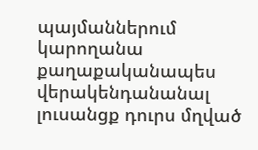պայմաններում կարողանա քաղաքականապես վերակենդանանալ լուսանցք դուրս մղված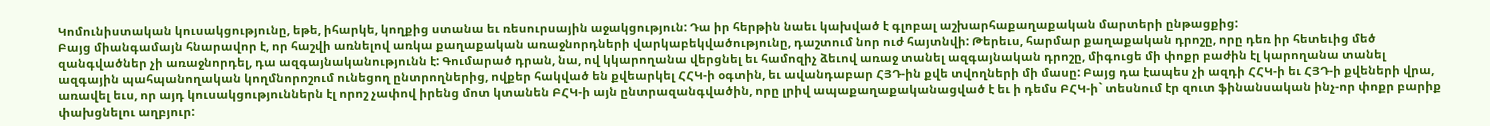Կոմունիստական կուսակցությունը, եթե, իհարկե, կողքից ստանա եւ ռեսուրսային աջակցություն: Դա իր հերթին նաեւ կախված է գլոբալ աշխարհաքաղաքական մարտերի ընթացքից:
Բայց միանգամայն հնարավոր է, որ հաշվի առնելով առկա քաղաքական առաջնորդների վարկաբեկվածությունը, դաշտում նոր ուժ հայտնվի: Թերեւս, հարմար քաղաքական դրոշը, որը դեռ իր հետեւից մեծ զանգվածներ չի առաջնորդել, դա ազգայնականությունն է: Գումարած դրան, նա, ով կկարողանա վերցնել եւ համոզիչ ձեւով առաջ տանել ազգայնական դրոշը, միգուցե մի փոքր բաժին էլ կարողանա տանել ազգային պահպանողական կողմնորոշում ունեցող ընտրողներից, ովքեր հակված են քվեարկել ՀՀԿ-ի օգտին, եւ ավանդաբար ՀՅԴ-ին քվե տվողների մի մասը: Բայց դա էապես չի ազդի ՀՀԿ-ի եւ ՀՅԴ-ի քվեների վրա, առավել եւս, որ այդ կուսակցություններն էլ որոշ չափով իրենց մոտ կտանեն ԲՀԿ-ի այն ընտրազանգվածին, որը լրիվ ապաքաղաքականացված է եւ ի դեմս ԲՀԿ-ի` տեսնում էր զուտ ֆինանսական ինչ-որ փոքր բարիք փախցնելու աղբյուր: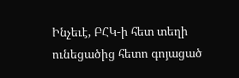Ինչեւէ, ԲՀԿ-ի հետ տեղի ունեցածից հետո գոյացած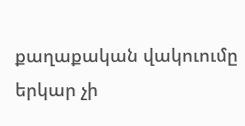քաղաքական վակուումը երկար չի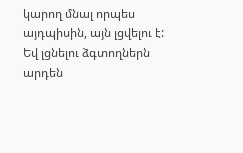կարող մնալ որպես այդպիսին, այն լցվելու է: Եվ լցնելու ձգտողներն արդեն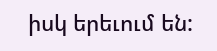իսկ երեւում են: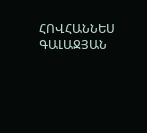ՀՈՎՀԱՆՆԵՍ ԳԱԼԱՋՅԱՆ